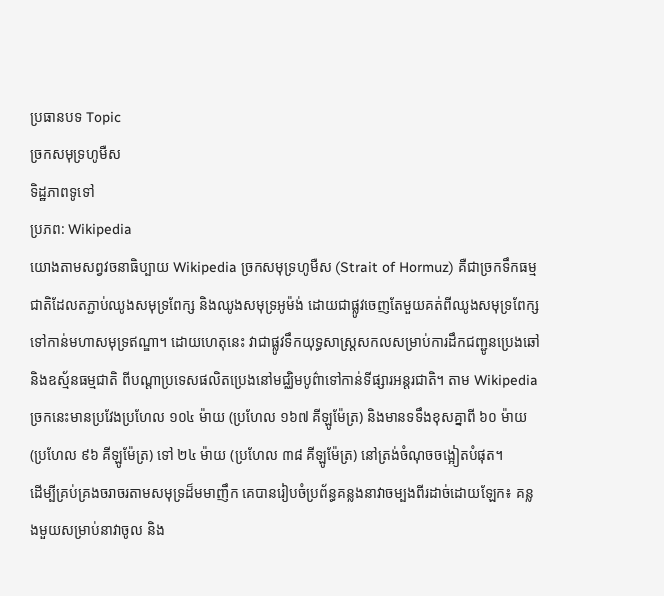ប្រធានបទ Topic
ច្រកសមុទ្រហូមឺស
ទិដ្ឋភាពទូទៅ
ប្រភព: Wikipedia
យោងតាមសព្វវចនាធិប្បាយ Wikipedia ច្រកសមុទ្រហូមឺស (Strait of Hormuz) គឺជាច្រកទឹកធម្មជាតិដែលតភ្ជាប់ឈូងសមុទ្រពែក្ស និងឈូងសមុទ្រអូម៉ង់ ដោយជាផ្លូវចេញតែមួយគត់ពីឈូងសមុទ្រពែក្សទៅកាន់មហាសមុទ្រឥណ្ឌា។ ដោយហេតុនេះ វាជាផ្លូវទឹកយុទ្ធសាស្ត្រសកលសម្រាប់ការដឹកជញ្ជូនប្រេងឆៅ និងឧស្ម័នធម្មជាតិ ពីបណ្តាប្រទេសផលិតប្រេងនៅមជ្ឈិមបូព៌ាទៅកាន់ទីផ្សារអន្តរជាតិ។ តាម Wikipedia ច្រកនេះមានប្រវែងប្រហែល ១០៤ ម៉ាយ (ប្រហែល ១៦៧ គីឡូម៉ែត្រ) និងមានទទឹងខុសគ្នាពី ៦០ ម៉ាយ (ប្រហែល ៩៦ គីឡូម៉ែត្រ) ទៅ ២៤ ម៉ាយ (ប្រហែល ៣៨ គីឡូម៉ែត្រ) នៅត្រង់ចំណុចចង្អៀតបំផុត។
ដើម្បីគ្រប់គ្រងចរាចរតាមសមុទ្រដ៏មមាញឹក គេបានរៀបចំប្រព័ន្ធគន្លងនាវាចម្បងពីរដាច់ដោយឡែក៖ គន្លងមួយសម្រាប់នាវាចូល និង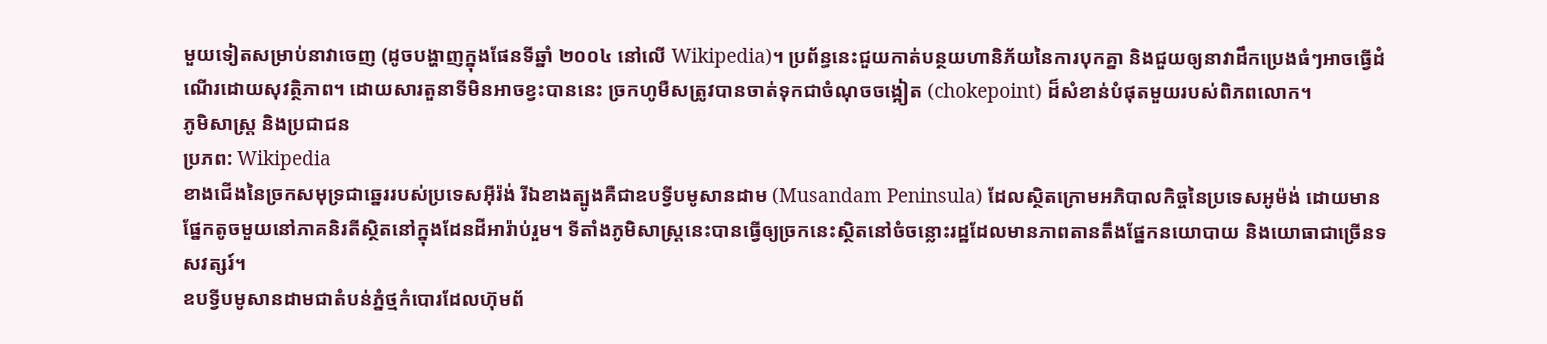មួយទៀតសម្រាប់នាវាចេញ (ដូចបង្ហាញក្នុងផែនទីឆ្នាំ ២០០៤ នៅលើ Wikipedia)។ ប្រព័ន្ធនេះជួយកាត់បន្ថយហានិភ័យនៃការបុកគ្នា និងជួយឲ្យនាវាដឹកប្រេងធំៗអាចធ្វើដំណើរដោយសុវត្ថិភាព។ ដោយសារតួនាទីមិនអាចខ្វះបាននេះ ច្រកហូមឺសត្រូវបានចាត់ទុកជាចំណុចចង្អៀត (chokepoint) ដ៏សំខាន់បំផុតមួយរបស់ពិភពលោក។
ភូមិសាស្ត្រ និងប្រជាជន
ប្រភព: Wikipedia
ខាងជើងនៃច្រកសមុទ្រជាឆ្នេររបស់ប្រទេសអ៊ីរ៉ង់ រីឯខាងត្បូងគឺជាឧបទ្វីបមូសានដាម (Musandam Peninsula) ដែលស្ថិតក្រោមអភិបាលកិច្ចនៃប្រទេសអូម៉ង់ ដោយមានផ្នែកតូចមួយនៅភាគនិរតីស្ថិតនៅក្នុងដែនដីអារ៉ាប់រួម។ ទីតាំងភូមិសាស្ត្រនេះបានធ្វើឲ្យច្រកនេះស្ថិតនៅចំចន្លោះរដ្ឋដែលមានភាពតានតឹងផ្នែកនយោបាយ និងយោធាជាច្រើនទសវត្សរ៍។
ឧបទ្វីបមូសានដាមជាតំបន់ភ្នំថ្មកំបោរដែលហ៊ុមព័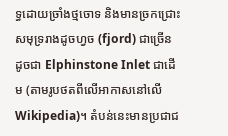ទ្ធដោយច្រាំងថ្មចោទ និងមានច្រកជ្រោះសមុទ្ររាងដូចហ្វច (fjord) ជាច្រើន ដូចជា Elphinstone Inlet ជាដើម (តាមរូបថតពីលើអាកាសនៅលើ Wikipedia)។ តំបន់នេះមានប្រជាជ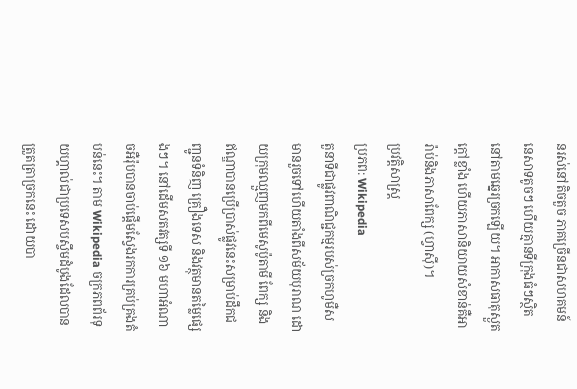នរស់នៅតិចតួច ភាគច្រើនជាសហគមន៍នេសាទតូចៗ ហើយគ្មានទីក្រុងធំៗស្ថិតនៅតាមឆ្នេរច្រកឡើយ។ អាកាសធាតុស្ងួតក្តៅខ្លាំង ហើយភាសានិយាយសំខាន់គឺអារ៉ាប់និងភាសាពែក្ស (ហ្វាស៊ី)។
ប្រវត្តិសាស្ត្រ
ប្រភព: Wikipedia
តួនាទីជាផ្លូវពាណិជ្ជកម្មរបស់ច្រកហូមឺសមានរួចទៅហើយតាំងពីសម័យបុរាណ ដោយក្រុមឈ្មួញមកពីមេសូប៉ូតាមី ពែក្ស និងឥណ្ឌាបានប្រើប្រាស់ផ្លូវនេះសម្រាប់ដឹកជញ្ជូនទំនិញ គ្រឿងទេស និងវត្ថុមានតម្លៃផ្សេងៗ។ នៅដើមសតវត្សទី ១៦ មហាអំណាចអឺរ៉ុបបានចាប់ផ្តើមស្វែងរកការគ្រប់គ្រងតំបន់នេះ។ តាម Wikipedia ចក្រភពព័រទុយហ្គាល់ជាប្រទេសបស្ចឹមដំបូងដែលបានត្រួតត្រាច្រកនេះ ដោយបា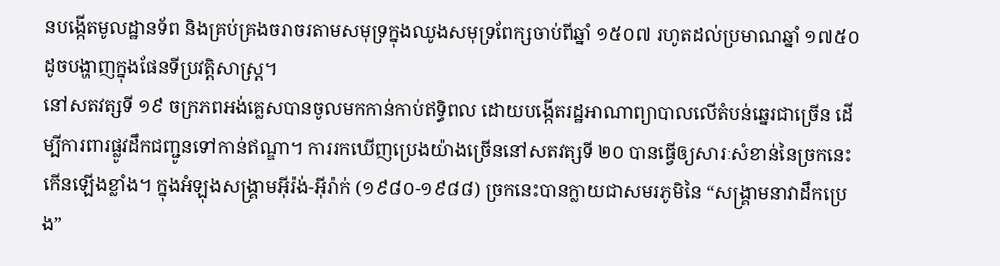នបង្កើតមូលដ្ឋានទ័ព និងគ្រប់គ្រងចរាចរតាមសមុទ្រក្នុងឈូងសមុទ្រពែក្សចាប់ពីឆ្នាំ ១៥០៧ រហូតដល់ប្រមាណឆ្នាំ ១៧៥០ ដូចបង្ហាញក្នុងផែនទីប្រវត្តិសាស្ត្រ។
នៅសតវត្សទី ១៩ ចក្រភពអង់គ្លេសបានចូលមកកាន់កាប់ឥទ្ធិពល ដោយបង្កើតរដ្ឋអាណាព្យាបាលលើតំបន់ឆ្នេរជាច្រើន ដើម្បីការពារផ្លូវដឹកជញ្ជូនទៅកាន់ឥណ្ឌា។ ការរកឃើញប្រេងយ៉ាងច្រើននៅសតវត្សទី ២០ បានធ្វើឲ្យសារៈសំខាន់នៃច្រកនេះកើនឡើងខ្លាំង។ ក្នុងអំឡុងសង្គ្រាមអ៊ីរ៉ង់-អ៊ីរ៉ាក់ (១៩៨០-១៩៨៨) ច្រកនេះបានក្លាយជាសមរភូមិនៃ “សង្គ្រាមនាវាដឹកប្រេង”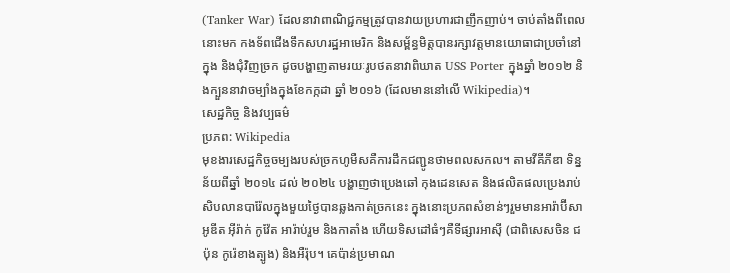(Tanker War) ដែលនាវាពាណិជ្ជកម្មត្រូវបានវាយប្រហារជាញឹកញាប់។ ចាប់តាំងពីពេលនោះមក កងទ័ពជើងទឹកសហរដ្ឋអាមេរិក និងសម្ព័ន្ធមិត្តបានរក្សាវត្តមានយោធាជាប្រចាំនៅក្នុង និងជុំវិញច្រក ដូចបង្ហាញតាមរយៈរូបថតនាវាពិឃាត USS Porter ក្នុងឆ្នាំ ២០១២ និងក្បួននាវាចម្បាំងក្នុងខែកក្កដា ឆ្នាំ ២០១៦ (ដែលមាននៅលើ Wikipedia)។
សេដ្ឋកិច្ច និងវប្បធម៌
ប្រភព: Wikipedia
មុខងារសេដ្ឋកិច្ចចម្បងរបស់ច្រកហូមឺសគឺការដឹកជញ្ជូនថាមពលសកល។ តាមវីគីភីឌា ទិន្នន័យពីឆ្នាំ ២០១៤ ដល់ ២០២៤ បង្ហាញថាប្រេងឆៅ កុងដេនសេត និងផលិតផលប្រេងរាប់សិបលានបារ៉ែលក្នុងមួយថ្ងៃបានឆ្លងកាត់ច្រកនេះ ក្នុងនោះប្រភពសំខាន់ៗរួមមានអារ៉ាប៊ីសាអូឌីត អ៊ីរ៉ាក់ កូវ៉ែត អារ៉ាប់រួម និងកាតាំង ហើយទិសដៅធំៗគឺទីផ្សារអាស៊ី (ជាពិសេសចិន ជប៉ុន កូរ៉េខាងត្បូង) និងអឺរ៉ុប។ គេប៉ាន់ប្រមាណ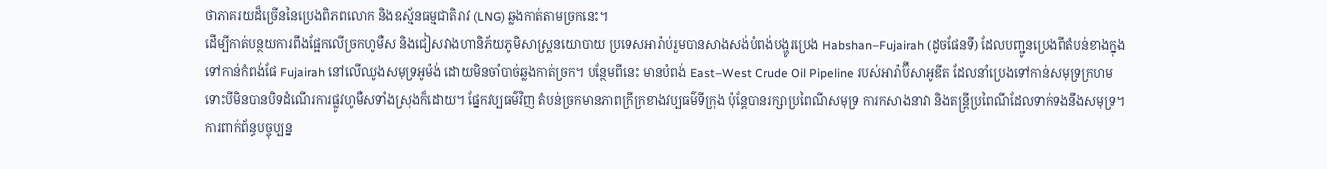ថាភាគរយដ៏ច្រើននៃប្រេងពិភពលោក និងឧស្ម័នធម្មជាតិរាវ (LNG) ឆ្លងកាត់តាមច្រកនេះ។
ដើម្បីកាត់បន្ថយការពឹងផ្អែកលើច្រកហូមឺស និងជៀសវាងហានិភ័យភូមិសាស្ត្រនយោបាយ ប្រទេសអារ៉ាប់រួមបានសាងសង់បំពង់បង្ហូរប្រេង Habshan–Fujairah (ដូចផែនទី) ដែលបញ្ជូនប្រេងពីតំបន់ខាងក្នុងទៅកាន់កំពង់ផែ Fujairah នៅលើឈូងសមុទ្រអូម៉ង់ ដោយមិនចាំបាច់ឆ្លងកាត់ច្រក។ បន្ថែមពីនេះ មានបំពង់ East–West Crude Oil Pipeline របស់អារ៉ាប៊ីសាអូឌីត ដែលនាំប្រេងទៅកាន់សមុទ្រក្រហម ទោះបីមិនបានបិទដំណើរការផ្លូវហូមឺសទាំងស្រុងក៏ដោយ។ ផ្នែកវប្បធម៌វិញ តំបន់ច្រកមានភាពក្រីក្រខាងវប្បធម៌ទីក្រុង ប៉ុន្តែបានរក្សាប្រពៃណីសមុទ្រ ការកសាងនាវា និងតន្ត្រីប្រពៃណីដែលទាក់ទងនឹងសមុទ្រ។
ការពាក់ព័ន្ធបច្ចុប្បន្ន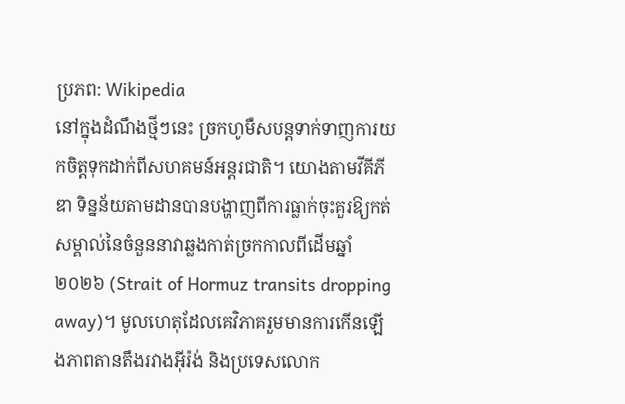ប្រភព: Wikipedia
នៅក្នុងដំណឹងថ្មីៗនេះ ច្រកហូមឺសបន្តទាក់ទាញការយកចិត្តទុកដាក់ពីសហគមន៍អន្តរជាតិ។ យោងតាមវីគីភីឌា ទិន្នន័យតាមដានបានបង្ហាញពីការធ្លាក់ចុះគួរឱ្យកត់សម្គាល់នៃចំនួននាវាឆ្លងកាត់ច្រកកាលពីដើមឆ្នាំ ២០២៦ (Strait of Hormuz transits dropping away)។ មូលហេតុដែលគេវិភាគរួមមានការកើនឡើងភាពតានតឹងរវាងអ៊ីរ៉ង់ និងប្រទេសលោក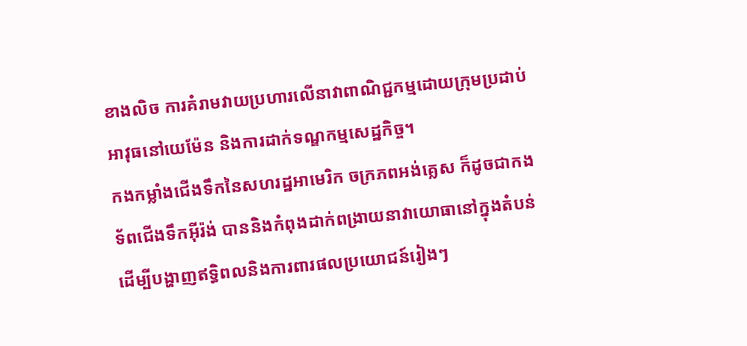ខាងលិច ការគំរាមវាយប្រហារលើនាវាពាណិជ្ជកម្មដោយក្រុមប្រដាប់អាវុធនៅយេម៉ែន និងការដាក់ទណ្ឌកម្មសេដ្ឋកិច្ច។
កងកម្លាំងជើងទឹកនៃសហរដ្ឋអាមេរិក ចក្រភពអង់គ្លេស ក៏ដូចជាកងទ័ពជើងទឹកអ៊ីរ៉ង់ បាននិងកំពុងដាក់ពង្រាយនាវាយោធានៅក្នុងតំបន់ ដើម្បីបង្ហាញឥទ្ធិពលនិងការពារផលប្រយោជន៍រៀងៗ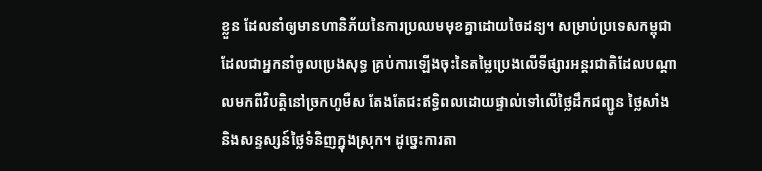ខ្លួន ដែលនាំឲ្យមានហានិភ័យនៃការប្រឈមមុខគ្នាដោយចៃដន្យ។ សម្រាប់ប្រទេសកម្ពុជា ដែលជាអ្នកនាំចូលប្រេងសុទ្ធ គ្រប់ការឡើងចុះនៃតម្លៃប្រេងលើទីផ្សារអន្តរជាតិដែលបណ្តាលមកពីវិបត្តិនៅច្រកហូមឺស តែងតែជះឥទ្ធិពលដោយផ្ទាល់ទៅលើថ្លៃដឹកជញ្ជូន ថ្លៃសាំង និងសន្ទស្សន៍ថ្លៃទំនិញក្នុងស្រុក។ ដូច្នេះការតា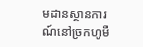មដានស្ថានការណ៍នៅច្រកហូមឺ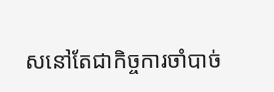សនៅតែជាកិច្ចការចាំបាច់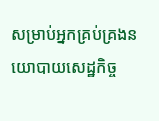សម្រាប់អ្នកគ្រប់គ្រងនយោបាយសេដ្ឋកិច្ច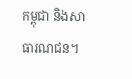កម្ពុជា និងសាធារណជន។